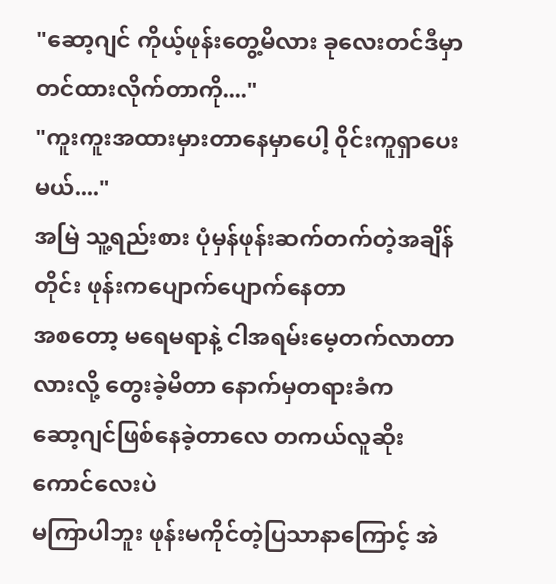"ဆော့ဂျင် ကိုယ့်ဖုန်းတွေ့မိလား ခုလေးတင်ဒီမှာတင်ထားလိုက်တာကို...."
"ကူးကူးအထားမှားတာနေမှာပေါ့ ၀ိုင်းကူရှာပေးမယ်...."
အမြဲ သူ့ရည်းစား ပုံမှန်ဖုန်းဆက်တက်တဲ့အချိန်တိုင်း ဖုန်းကပျောက်ပျောက်နေတာ
အစတော့ မရေမရာနဲ့ ငါအရမ်းမေ့တက်လာတာလားလို့ တွေးခဲ့မိတာ နောက်မှတရားခံက
ဆော့ဂျင်ဖြစ်နေခဲ့တာလေ တကယ်လူဆိုးကောင်လေးပဲ
မကြာပါဘူး ဖုန်းမကိုင်တဲ့ပြသာနာကြောင့် အဲ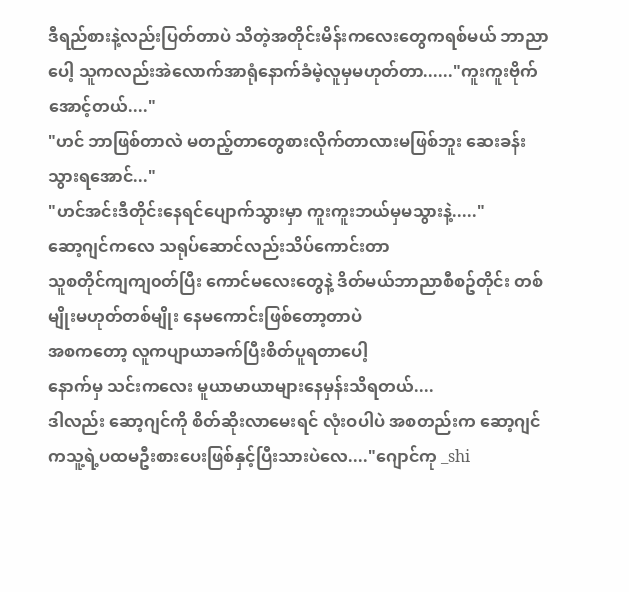ဒီရည်စားနဲ့လည်းပြတ်တာပဲ သိတဲ့အတိုင်းမိန်းကလေးတွေကရစ်မယ် ဘာညာပေါ့ သူကလည်းအဲလောက်အာရုံနောက်ခံမဲ့လူမှမဟုတ်တာ......"ကူးကူးဗိုက်အောင့်တယ်...."
"ဟင် ဘာဖြစ်တာလဲ မတည့်တာတွေစားလိုက်တာလားမဖြစ်ဘူး ဆေးခန်းသွားရအောင်..."
"ဟင်အင်းဒီတိုင်းနေရင်ပျောက်သွားမှာ ကူးကူးဘယ်မှမသွားနဲ့....."
ဆော့ဂျင်ကလေ သရုပ်ဆောင်လည်းသိပ်ကောင်းတာ
သူစတိုင်ကျကျ၀တ်ပြီး ကောင်မလေးတွေနဲ့ ဒိတ်မယ်ဘာညာစီစဥ်တိုင်း တစ်မျိုးမဟုတ်တစ်မျိုး နေမကောင်းဖြစ်တော့တာပဲ
အစကတော့ လူကပျာယာခက်ပြီးစိတ်ပူရတာပေါ့
နောက်မှ သင်းကလေး မူယာမာယာများနေမှန်းသိရတယ်....
ဒါလည်း ဆော့ဂျင်ကို စိတ်ဆိုးလာမေးရင် လုံးဝပါပဲ အစတည်းက ဆော့ဂျင်ကသူ့ရဲ့ပထမဦးစားပေးဖြစ်နှင့်ပြီးသားပဲလေ...."ဂျောင်ကု _shi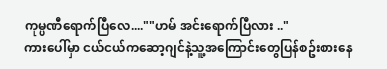ကုမ္ပဏီရောက်ပြီလေ....""ဟမ် အင်းရောက်ပြီလား .."
ကားပေါ်မှာ ငယ်ငယ်ကဆော့ဂျင်နဲ့သူ့အကြောင်းတွေပြန်စဥ်းစားနေ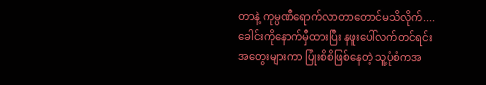တာနဲ့ ကုမ္ပဏီရောက်လာတာတောင်မသိလိုက်....
ခေါင်းကိုနောက်မှီထားပြီး နဖူးပေါ်လက်တင်ရင်း
အတွေးများကာ ပြုံးစိစိဖြစ်နေတဲ့ သူ့ပုံစံကအ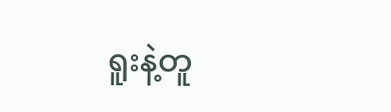ရူးနဲ့တူ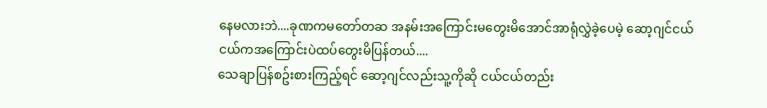နေမလားဘဲ....ခုဏကမတော်တဆ အနမ်းအကြောင်းမတွေးမိအောင်အာရုံလွှဲခဲ့ပေမဲ့ ဆော့ဂျင်ငယ်ငယ်ကအကြောင်းပဲထပ်တွေးမိပြန်တယ်....
သေချာပြန်စဥ်းစားကြည့်ရင် ဆော့ဂျင်လည်းသူ့ကိုဆို ငယ်ငယ်တည်း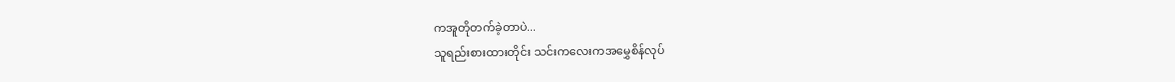ကအူတိုတက်ခဲ့တာပဲ...
သူရည်းစားထားတိုင်း သင်းကလေးကအမွှေစိန်လုပ်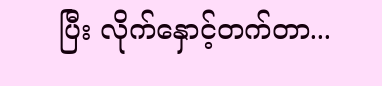ပြီး လိုက်နှောင့်တက်တာ...